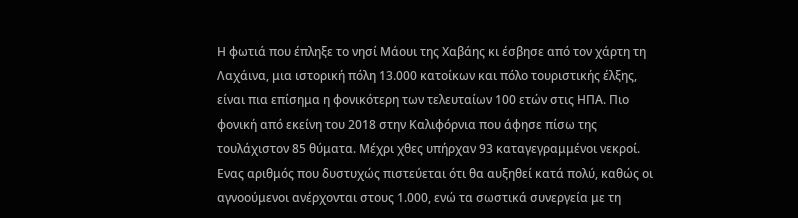Η φωτιά που έπληξε το νησί Μάουι της Χαβάης κι έσβησε από τον χάρτη τη Λαχάινα, μια ιστορική πόλη 13.000 κατοίκων και πόλο τουριστικής έλξης, είναι πια επίσημα η φονικότερη των τελευταίων 100 ετών στις ΗΠΑ. Πιο φονική από εκείνη του 2018 στην Καλιφόρνια που άφησε πίσω της τουλάχιστον 85 θύματα. Μέχρι χθες υπήρχαν 93 καταγεγραμμένοι νεκροί. Ενας αριθμός που δυστυχώς πιστεύεται ότι θα αυξηθεί κατά πολύ, καθώς οι αγνοούμενοι ανέρχονται στους 1.000, ενώ τα σωστικά συνεργεία με τη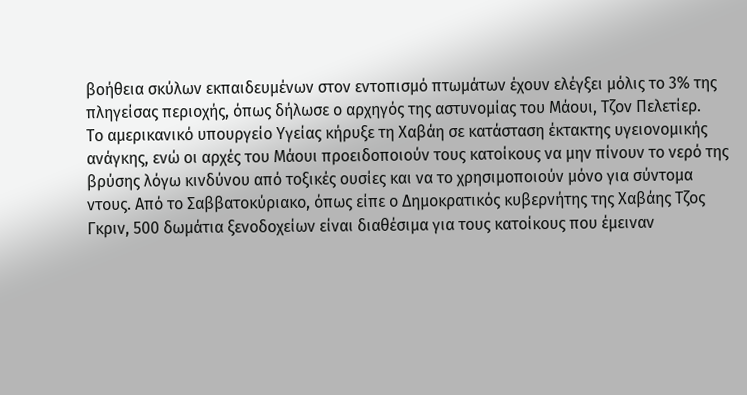βοήθεια σκύλων εκπαιδευμένων στον εντοπισμό πτωμάτων έχουν ελέγξει μόλις το 3% της πληγείσας περιοχής, όπως δήλωσε ο αρχηγός της αστυνομίας του Μάουι, Τζον Πελετίερ.
Το αμερικανικό υπουργείο Υγείας κήρυξε τη Χαβάη σε κατάσταση έκτακτης υγειονομικής ανάγκης, ενώ οι αρχές του Μάουι προειδοποιούν τους κατοίκους να μην πίνουν το νερό της βρύσης λόγω κινδύνου από τοξικές ουσίες και να το χρησιμοποιούν μόνο για σύντομα ντους. Από το Σαββατοκύριακο, όπως είπε ο Δημοκρατικός κυβερνήτης της Χαβάης Τζος Γκριν, 500 δωμάτια ξενοδοχείων είναι διαθέσιμα για τους κατοίκους που έμειναν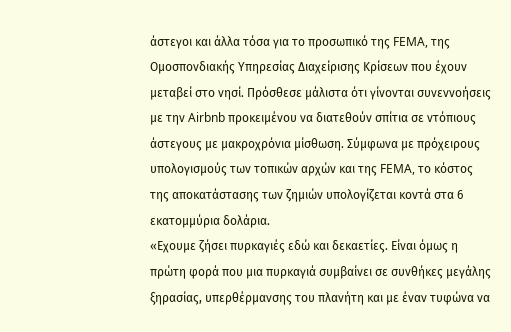άστεγοι και άλλα τόσα για το προσωπικό της FEMA, της Ομοσπονδιακής Υπηρεσίας Διαχείρισης Κρίσεων που έχουν μεταβεί στο νησί. Πρόσθεσε μάλιστα ότι γίνονται συνεννοήσεις με την Airbnb προκειμένου να διατεθούν σπίτια σε ντόπιους άστεγους με μακροχρόνια μίσθωση. Σύμφωνα με πρόχειρους υπολογισμούς των τοπικών αρχών και της FEMA, το κόστος της αποκατάστασης των ζημιών υπολογίζεται κοντά στα 6 εκατομμύρια δολάρια.
«Εχουμε ζήσει πυρκαγιές εδώ και δεκαετίες. Είναι όμως η πρώτη φορά που μια πυρκαγιά συμβαίνει σε συνθήκες μεγάλης ξηρασίας, υπερθέρμανσης του πλανήτη και με έναν τυφώνα να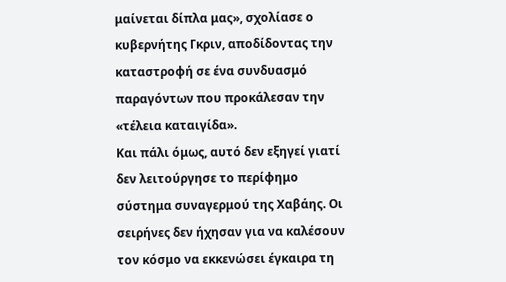μαίνεται δίπλα μας», σχολίασε ο κυβερνήτης Γκριν, αποδίδοντας την καταστροφή σε ένα συνδυασμό παραγόντων που προκάλεσαν την «τέλεια καταιγίδα».
Και πάλι όμως, αυτό δεν εξηγεί γιατί δεν λειτούργησε το περίφημο σύστημα συναγερμού της Χαβάης. Οι σειρήνες δεν ήχησαν για να καλέσουν τον κόσμο να εκκενώσει έγκαιρα τη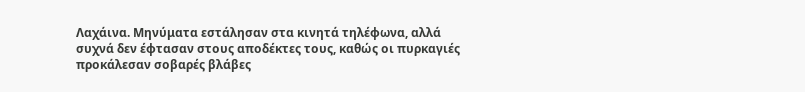Λαχάινα. Μηνύματα εστάλησαν στα κινητά τηλέφωνα, αλλά συχνά δεν έφτασαν στους αποδέκτες τους, καθώς οι πυρκαγιές προκάλεσαν σοβαρές βλάβες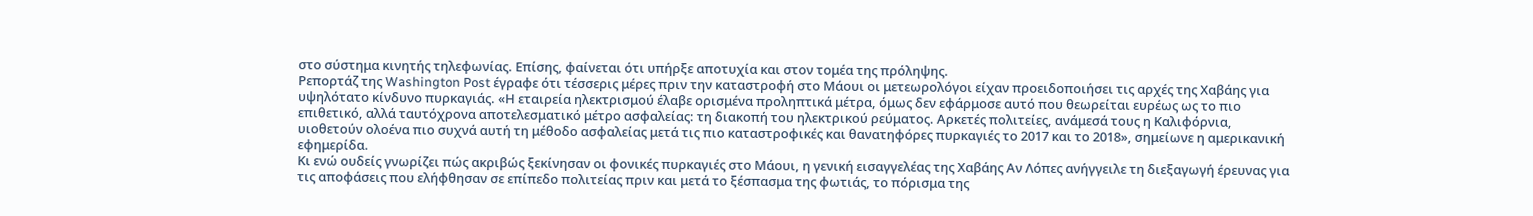στο σύστημα κινητής τηλεφωνίας. Επίσης, φαίνεται ότι υπήρξε αποτυχία και στον τομέα της πρόληψης.
Ρεπορτάζ της Washington Post έγραφε ότι τέσσερις μέρες πριν την καταστροφή στο Μάουι οι μετεωρολόγοι είχαν προειδοποιήσει τις αρχές της Χαβάης για υψηλότατο κίνδυνο πυρκαγιάς. «Η εταιρεία ηλεκτρισμού έλαβε ορισμένα προληπτικά μέτρα, όμως δεν εφάρμοσε αυτό που θεωρείται ευρέως ως το πιο επιθετικό, αλλά ταυτόχρονα αποτελεσματικό μέτρο ασφαλείας: τη διακοπή του ηλεκτρικού ρεύματος. Αρκετές πολιτείες, ανάμεσά τους η Καλιφόρνια, υιοθετούν ολοένα πιο συχνά αυτή τη μέθοδο ασφαλείας μετά τις πιο καταστροφικές και θανατηφόρες πυρκαγιές το 2017 και το 2018», σημείωνε η αμερικανική εφημερίδα.
Κι ενώ ουδείς γνωρίζει πώς ακριβώς ξεκίνησαν οι φονικές πυρκαγιές στο Μάουι, η γενική εισαγγελέας της Χαβάης Αν Λόπες ανήγγειλε τη διεξαγωγή έρευνας για τις αποφάσεις που ελήφθησαν σε επίπεδο πολιτείας πριν και μετά το ξέσπασμα της φωτιάς, το πόρισμα της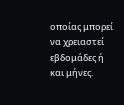οποίας μπορεί να χρειαστεί εβδομάδες ή και μήνες.